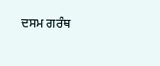ਦਸਮ ਗਰੰਥ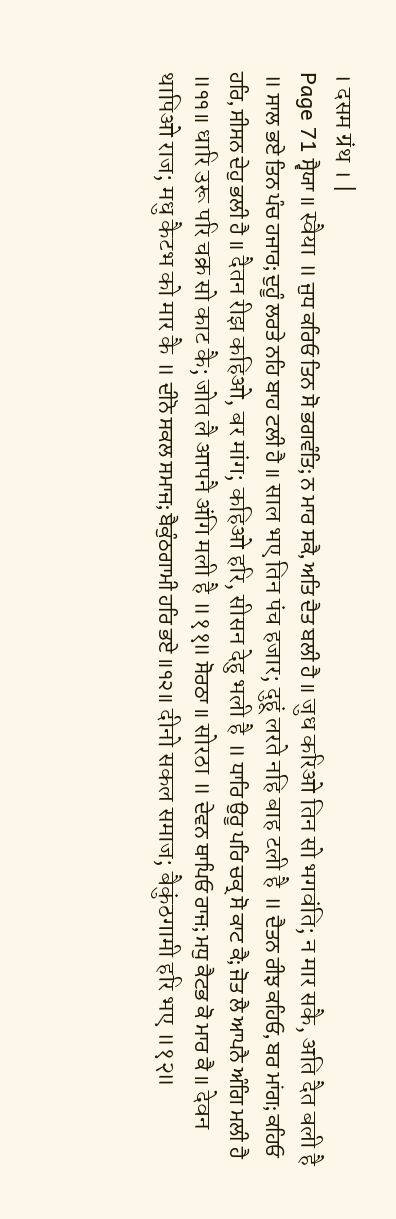। दसम ग्रंथ । |
Page 71 ਸ੍ਵੈਯਾ ॥ स्वैया ॥ ਜੁਧ ਕਰਿਓ ਤਿਨ ਸੋ ਭਗਵੰਤਿ; ਨ ਮਾਰ ਸਕੈ, ਅਤਿ ਦੈਤ ਬਲੀ ਹੈ ॥ जुध करिओ तिन सो भगवंति; न मार सकै, अति दैत बली है ॥ ਸਾਲ ਭਏ ਤਿਨ ਪੰਚ ਹਜਾਰ; ਦੁਹੂੰ ਲਰਤੇ ਨਹਿ ਬਾਹ ਟਲੀ ਹੈ ॥ साल भए तिन पंच हजार; दुहूं लरते नहि बाह टली है ॥ ਦੈਤਨ ਰੀਝ ਕਹਿਓ, ਬਰ ਮਾਂਗ; ਕਹਿਓ ਹਰਿ, ਸੀਸਨ ਦੇਹੁ ਭਲੀ ਹੈ ॥ दैतन रीझ कहिओ, बर मांग; कहिओ हरि, सीसन देहु भली है ॥ ਧਾਰਿ ਉਰੂ ਪਰਿ ਚਕ੍ਰ ਸੋ ਕਾਟ ਕੈ; ਜੋਤ ਲੈ ਆਪਨੈ ਅੰਗਿ ਮਲੀ ਹੈ ॥੧੧॥ धारि उरू परि चक्र सो काट कै; जोत लै आपनै अंगि मली है ॥११॥ ਸੋਰਠਾ ॥ सोरठा ॥ ਦੇਵਨ ਥਾਪਿਓ ਰਾਜ; ਮਧੁ ਕੈਟਭ ਕੋ ਮਾਰ ਕੈ ॥ देवन थापिओ राज; मधु कैटभ को मार कै ॥ ਦੀਨੋ ਸਕਲ ਸਮਾਜ; ਬੈਕੁੰਠਗਾਮੀ ਹਰਿ ਭਏ ॥੧੨॥ दीनो सकल समाज; बैकुंठगामी हरि भए ॥१२॥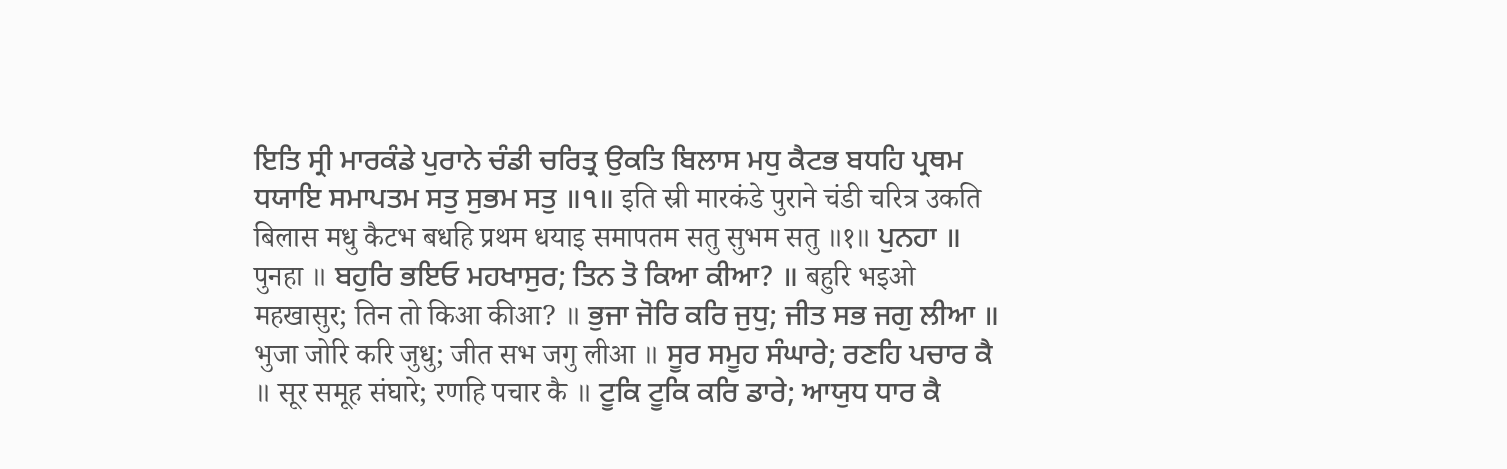ਇਤਿ ਸ੍ਰੀ ਮਾਰਕੰਡੇ ਪੁਰਾਨੇ ਚੰਡੀ ਚਰਿਤ੍ਰ ਉਕਤਿ ਬਿਲਾਸ ਮਧੁ ਕੈਟਭ ਬਧਹਿ ਪ੍ਰਥਮ ਧਯਾਇ ਸਮਾਪਤਮ ਸਤੁ ਸੁਭਮ ਸਤੁ ॥੧॥ इति स्री मारकंडे पुराने चंडी चरित्र उकति बिलास मधु कैटभ बधहि प्रथम धयाइ समापतम सतु सुभम सतु ॥१॥ ਪੁਨਹਾ ॥ पुनहा ॥ ਬਹੁਰਿ ਭਇਓ ਮਹਖਾਸੁਰ; ਤਿਨ ਤੋ ਕਿਆ ਕੀਆ? ॥ बहुरि भइओ महखासुर; तिन तो किआ कीआ? ॥ ਭੁਜਾ ਜੋਰਿ ਕਰਿ ਜੁਧੁ; ਜੀਤ ਸਭ ਜਗੁ ਲੀਆ ॥ भुजा जोरि करि जुधु; जीत सभ जगु लीआ ॥ ਸੂਰ ਸਮੂਹ ਸੰਘਾਰੇ; ਰਣਹਿ ਪਚਾਰ ਕੈ ॥ सूर समूह संघारे; रणहि पचार कै ॥ ਟੂਕਿ ਟੂਕਿ ਕਰਿ ਡਾਰੇ; ਆਯੁਧ ਧਾਰ ਕੈ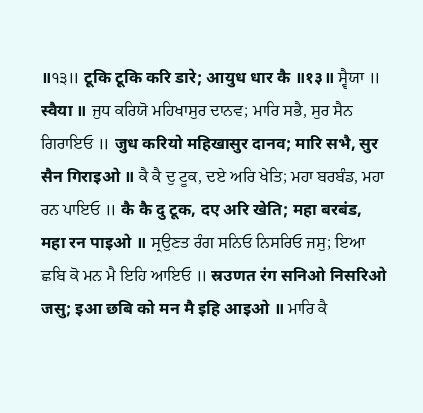॥੧੩॥ टूकि टूकि करि डारे; आयुध धार कै ॥१३॥ ਸ੍ਵੈਯਾ ॥ स्वैया ॥ ਜੁਧ ਕਰਿਯੋ ਮਹਿਖਾਸੁਰ ਦਾਨਵ; ਮਾਰਿ ਸਭੈ, ਸੁਰ ਸੈਨ ਗਿਰਾਇਓ ॥ जुध करियो महिखासुर दानव; मारि सभै, सुर सैन गिराइओ ॥ ਕੈ ਕੈ ਦੁ ਟੂਕ, ਦਏ ਅਰਿ ਖੇਤਿ; ਮਹਾ ਬਰਬੰਡ, ਮਹਾ ਰਨ ਪਾਇਓ ॥ कै कै दु टूक, दए अरि खेति; महा बरबंड, महा रन पाइओ ॥ ਸ੍ਰਉਣਤ ਰੰਗ ਸਨਿਓ ਨਿਸਰਿਓ ਜਸੁ; ਇਆ ਛਬਿ ਕੋ ਮਨ ਮੈ ਇਹਿ ਆਇਓ ॥ स्रउणत रंग सनिओ निसरिओ जसु; इआ छबि को मन मै इहि आइओ ॥ ਮਾਰਿ ਕੈ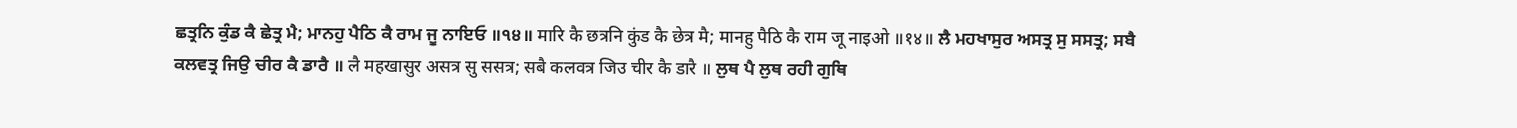ਛਤ੍ਰਨਿ ਕੁੰਡ ਕੈ ਛੇਤ੍ਰ ਮੈ; ਮਾਨਹੁ ਪੈਠਿ ਕੈ ਰਾਮ ਜੂ ਨਾਇਓ ॥੧੪॥ मारि कै छत्रनि कुंड कै छेत्र मै; मानहु पैठि कै राम जू नाइओ ॥१४॥ ਲੈ ਮਹਖਾਸੁਰ ਅਸਤ੍ਰ ਸੁ ਸਸਤ੍ਰ; ਸਬੈ ਕਲਵਤ੍ਰ ਜਿਉ ਚੀਰ ਕੈ ਡਾਰੈ ॥ लै महखासुर असत्र सु ससत्र; सबै कलवत्र जिउ चीर कै डारै ॥ ਲੁਥ ਪੈ ਲੁਥ ਰਹੀ ਗੁਥਿ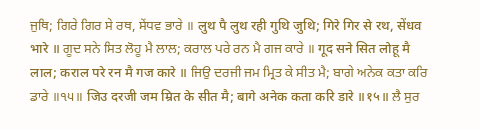ਜੁਥਿ; ਗਿਰੇ ਗਿਰ ਸੇ ਰਥ, ਸੇਂਧਵ ਭਾਰੇ ॥ लुथ पै लुथ रही गुथि जुथि; गिरे गिर से रथ, सेंधव भारे ॥ ਗੂਦ ਸਨੇ ਸਿਤ ਲੋਹੂ ਮੈ ਲਾਲ; ਕਰਾਲ ਪਰੇ ਰਨ ਮੈ ਗਜ ਕਾਰੇ ॥ गूद सने सित लोहू मै लाल; कराल परे रन मै गज कारे ॥ ਜਿਉ ਦਰਜੀ ਜਮ ਮ੍ਰਿਤ ਕੇ ਸੀਤ ਮੈ; ਬਾਗੇ ਅਨੇਕ ਕਤਾ ਕਰਿ ਡਾਰੇ ॥੧੫॥ जिउ दरजी जम म्रित के सीत मै; बागे अनेक कता करि डारे ॥१५॥ ਲੈ ਸੁਰ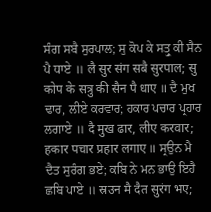ਸੰਗ ਸਬੈ ਸੁਰਪਾਲ; ਸੁ ਕੋਪ ਕੇ ਸਤ੍ਰੁ ਕੀ ਸੈਨ ਪੈ ਧਾਏ ॥ लै सुर संग सबै सुरपाल; सु कोप के सत्रु की सैन पै धाए ॥ ਦੈ ਮੁਖ ਢਾਰ, ਲੀਏ ਕਰਵਾਰ; ਹਕਾਰ ਪਚਾਰ ਪ੍ਰਹਾਰ ਲਗਾਏ ॥ दै मुख ढार, लीए करवार; हकार पचार प्रहार लगाए ॥ ਸ੍ਰਉਨ ਮੈ ਦੈਤ ਸੁਰੰਗ ਭਏ; ਕਬਿ ਨੇ ਮਨ ਭਾਉ ਇਹੈ ਛਬਿ ਪਾਏ ॥ स्रउन मै दैत सुरंग भए;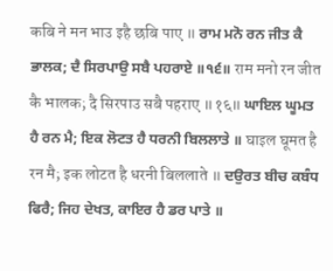कबि ने मन भाउ इहै छबि पाए ॥ ਰਾਮ ਮਨੋ ਰਨ ਜੀਤ ਕੈ ਭਾਲਕ; ਦੈ ਸਿਰਪਾਉ ਸਬੈ ਪਹਰਾਏ ॥੧੬॥ राम मनो रन जीत कै भालक; दै सिरपाउ सबै पहराए ॥१६॥ ਘਾਇਲ ਘੂਮਤ ਹੈ ਰਨ ਮੈ; ਇਕ ਲੋਟਤ ਹੈ ਧਰਨੀ ਬਿਲਲਾਤੇ ॥ घाइल घूमत है रन मै; इक लोटत है धरनी बिललाते ॥ ਦਉਰਤ ਬੀਚ ਕਬੰਧ ਫਿਰੈ; ਜਿਹ ਦੇਖਤ, ਕਾਇਰ ਹੈ ਡਰ ਪਾਤੇ ॥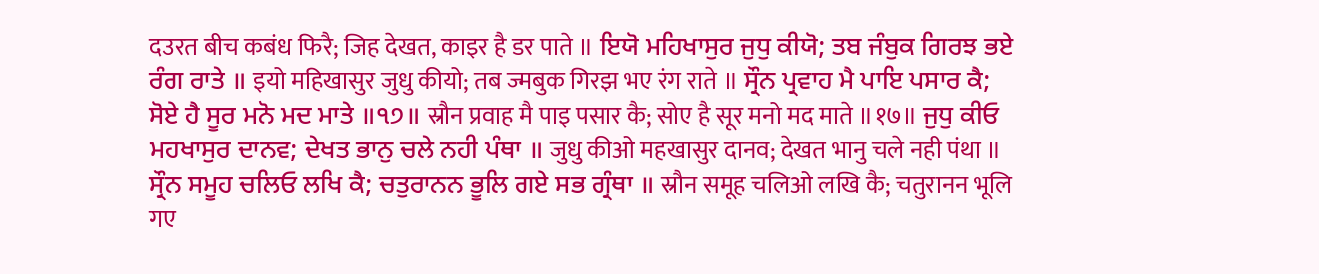दउरत बीच कबंध फिरै; जिह देखत, काइर है डर पाते ॥ ਇਯੋ ਮਹਿਖਾਸੁਰ ਜੁਧੁ ਕੀਯੋ; ਤਬ ਜੰਬੁਕ ਗਿਰਝ ਭਏ ਰੰਗ ਰਾਤੇ ॥ इयो महिखासुर जुधु कीयो; तब ज्मबुक गिरझ भए रंग राते ॥ ਸ੍ਰੌਨ ਪ੍ਰਵਾਹ ਮੈ ਪਾਇ ਪਸਾਰ ਕੈ; ਸੋਏ ਹੈ ਸੂਰ ਮਨੋ ਮਦ ਮਾਤੇ ॥੧੭॥ स्रौन प्रवाह मै पाइ पसार कै; सोए है सूर मनो मद माते ॥१७॥ ਜੁਧੁ ਕੀਓ ਮਹਖਾਸੁਰ ਦਾਨਵ; ਦੇਖਤ ਭਾਨੁ ਚਲੇ ਨਹੀ ਪੰਥਾ ॥ जुधु कीओ महखासुर दानव; देखत भानु चले नही पंथा ॥ ਸ੍ਰੌਨ ਸਮੂਹ ਚਲਿਓ ਲਖਿ ਕੈ; ਚਤੁਰਾਨਨ ਭੂਲਿ ਗਏ ਸਭ ਗ੍ਰੰਥਾ ॥ स्रौन समूह चलिओ लखि कै; चतुरानन भूलि गए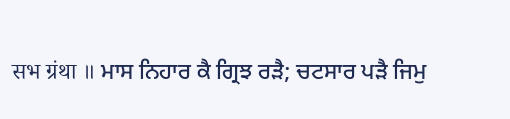सभ ग्रंथा ॥ ਮਾਸ ਨਿਹਾਰ ਕੈ ਗ੍ਰਿਝ ਰੜੈ; ਚਟਸਾਰ ਪੜੈ ਜਿਮੁ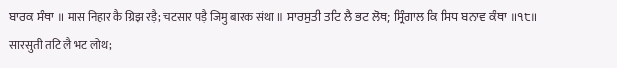ਬਾਰਕ ਸੰਥਾ ॥ मास निहार कै ग्रिझ रड़ै; चटसार पड़ै जिमु बारक संथा ॥ ਸਾਰਸੁਤੀ ਤਟਿ ਲੈ ਭਟ ਲੋਥ; ਸ੍ਰਿੰਗਾਲ ਕਿ ਸਿਧ ਬਨਾਵ ਕੰਥਾ ॥੧੮॥ सारसुती तटि लै भट लोथ;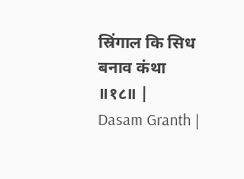स्रिंगाल कि सिध बनाव कंथा ॥१८॥ |
Dasam Granth |